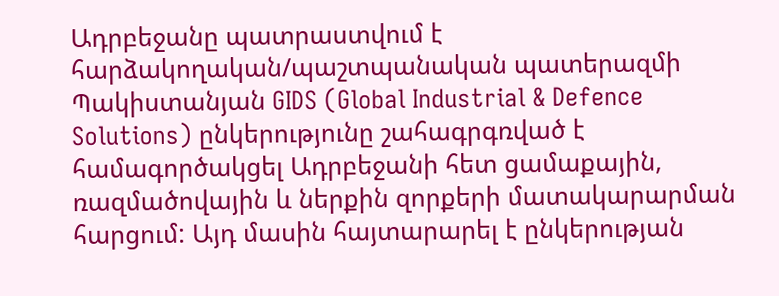Ադրբեջանը պատրաստվում է հարձակողական/պաշտպանական պատերազմի
Պակիստանյան GIDS (Global Industrial & Defence Solutions) ընկերությունը շահագրգռված է համագործակցել Ադրբեջանի հետ ցամաքային, ռազմածովային և ներքին զորքերի մատակարարման հարցում: Այդ մասին հայտարարել է ընկերության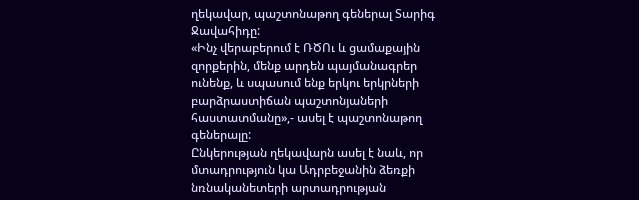ղեկավար, պաշտոնաթող գեներալ Տարիգ Ջավահիդը:
«Ինչ վերաբերում է ՌԾՈւ և ցամաքային զորքերին, մենք արդեն պայմանագրեր ունենք, և սպասում ենք երկու երկրների բարձրաստիճան պաշտոնյաների հաստատմանը»,- ասել է պաշտոնաթող գեներալը:
Ընկերության ղեկավարն ասել է նաև, որ մտադրություն կա Ադրբեջանին ձեռքի նռնականետերի արտադրության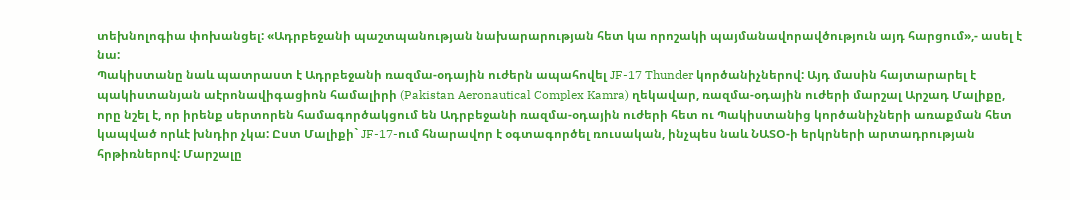տեխնոլոգիա փոխանցել: «Ադրբեջանի պաշտպանության նախարարության հետ կա որոշակի պայմանավորավծություն այդ հարցում»,- ասել է նա:
Պակիստանը նաև պատրաստ է Ադրբեջանի ռազմա-օդային ուժերն ապահովել JF-17 Thunder կործանիչներով: Այդ մասին հայտարարել է պակիստանյան աէրոնավիգացիոն համալիրի (Pakistan Aeronautical Complex Kamra) ղեկավար, ռազմա-օդային ուժերի մարշալ Արշադ Մալիքը, որը նշել է, որ իրենք սերտորեն համագործակցում են Ադրբեջանի ռազմա-օդային ուժերի հետ ու Պակիստանից կործանիչների առաքման հետ կապված որևէ խնդիր չկա: Ըստ Մալիքի` JF-17-ում հնարավոր է օգտագործել ռուսական, ինչպես նաև ՆԱՏՕ-ի երկրների արտադրության հրթիռներով: Մարշալը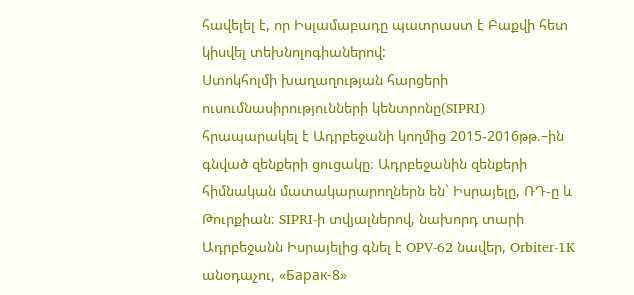հավելել է, որ Իսլամաբադը պատրաստ է Բաքվի հետ կիսվել տեխնոլոգիաներով:
Ստոկհոլմի խաղաղության հարցերի ուսումնասիրությունների կենտրոնը(SIPRI) հրապարակել է Ադրբեջանի կողմից 2015-2016թթ.–ին գնված զենքերի ցուցակը։ Ադրբեջանին զենքերի հիմնական մատակարարողներն են` Իսրայելը, ՌԴ-ը և Թուրքիան։ SIPRI-ի տվյալներով, նախորդ տարի Ադրբեջանն Իսրայելից գնել է OPV-62 նավեր, Orbiter-1K անօդաչու, «Барак-8»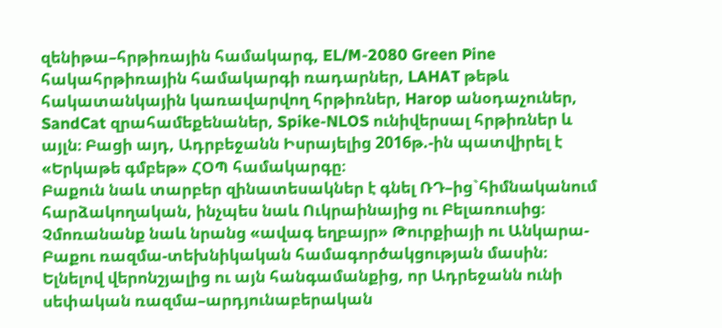զենիթա–հրթիռային համակարգ, EL/M-2080 Green Pine հակահրթիռային համակարգի ռադարներ, LAHAT թեթև հակատանկային կառավարվող հրթիռներ, Harop անօդաչուներ, SandCat զրահամեքենաներ, Spike-NLOS ունիվերսալ հրթիռներ և այլն։ Բացի այդ, Ադրբեջանն Իսրայելից 2016թ.-ին պատվիրել է «Երկաթե գմբեթ» ՀՕՊ համակարգը։
Բաքուն նաև տարբեր զինատեսակներ է գնել ՌԴ–ից`հիմնականում հարձակողական, ինչպես նաև Ուկրաինայից ու Բելառուսից։ Չմոռանանք նաև նրանց «ավագ եղբայր» Թուրքիայի ու Անկարա-Բաքու ռազմա-տեխնիկական համագործակցության մասին։
Ելնելով վերոնշյալից ու այն հանգամանքից, որ Ադրեջանն ունի սեփական ռազմա–արդյունաբերական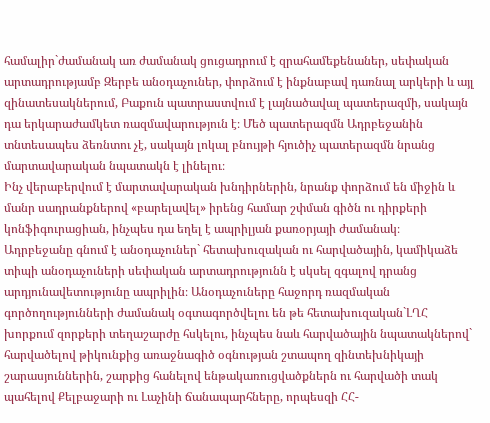համալիր`ժամանակ առ ժամանակ ցուցադրում է զրահամեքենաներ, սեփական արտադրությամբ Զերբե անօդաչուներ, փորձում է ինքնաբավ դառնալ արկերի և այլ զինատեսակներում, Բաքուն պատրաստվում է լայնածավալ պատերազմի, սակայն դա երկարաժամկետ ռազմավարություն է։ Մեծ պատերազմն Ադրբեջանին տնտեսապես ձեռնտու չէ, սակայն լոկալ բնույթի հյուծիչ պատերազմն նրանց մարտավարական նպատակն է լինելու։
Ինչ վերաբերվում է մարտավարական խնդիրներին, նրանք փորձում են միջին և մանր սադրանքներով «բարելավել» իրենց համար շփման գիծն ու դիրքերի կոնֆիգուրացիան, ինչպես դա եղել է ապրիլյան քառօրյայի ժամանակ։
Ադրբեջանը գնում է անօդաչուներ` հետախուզական ու հարվածային, կամիկաձե տիպի անօդաչուների սեփական արտադրությունն է սկսել զգալով դրանց արդյունավետությունը ապրիլին։ Անօդաչուները հաջորդ ռազմական գործողությունների ժամանակ օգտագործվելու են թե հետախուզական`ԼՂՀ խորքում զորքերի տեղաշարժը հսկելու, ինչպես նաև հարվածային նպատակներով` հարվածելով թիկունքից առաջնագիծ օգնության շտապող զինտեխնիկայի շարասյուններին, շարքից հանելով ենթակառուցվածքներն ու հարվածի տակ պահելով Քելբաջարի ու Լաչինի ճանապարհները, որպեսզի ՀՀ-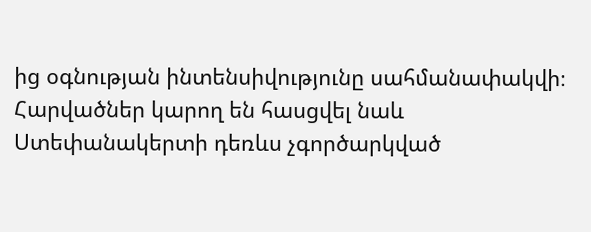ից օգնության ինտենսիվությունը սահմանափակվի։
Հարվածներ կարող են հասցվել նաև Ստեփանակերտի դեռևս չգործարկված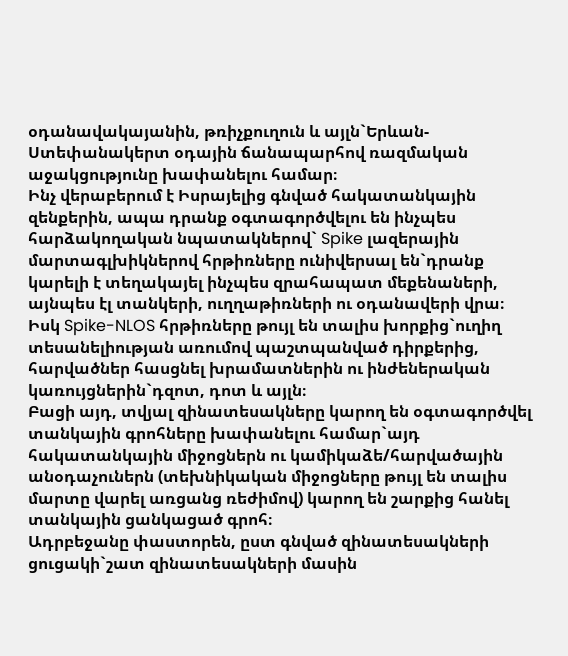օդանավակայանին, թռիչքուղուն և այլն`Երևան-Ստեփանակերտ օդային ճանապարհով ռազմական աջակցությունը խափանելու համար։
Ինչ վերաբերում է Իսրայելից գնված հակատանկային զենքերին, ապա դրանք օգտագործվելու են ինչպես հարձակողական նպատակներով` Spike լազերային մարտագլխիկներով հրթիռները ունիվերսալ են`դրանք կարելի է տեղակայել ինչպես զրահապատ մեքենաների, այնպես էլ տանկերի, ուղղաթիռների ու օդանավերի վրա։
Իսկ Spike-NLOS հրթիռները թույլ են տալիս խորքից`ուղիղ տեսանելիության առումով պաշտպանված դիրքերից, հարվածներ հասցնել խրամատներին ու ինժեներական կառույցներին`դզոտ, դոտ և այլն։
Բացի այդ, տվյալ զինատեսակները կարող են օգտագործվել տանկային գրոհները խափանելու համար`այդ հակատանկային միջոցներն ու կամիկաձե/հարվածային անօդաչուներն (տեխնիկական միջոցները թույլ են տալիս մարտը վարել առցանց ռեժիմով) կարող են շարքից հանել տանկային ցանկացած գրոհ։
Ադրբեջանը փաստորեն, ըստ գնված զինատեսակների ցուցակի`շատ զինատեսակների մասին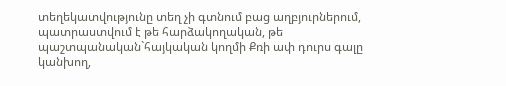տեղեկատվությունը տեղ չի գտնում բաց աղբյուրներում, պատրաստվում է թե հարձակողական, թե պաշտպանական`հայկական կողմի Քռի ափ դուրս գալը կանխող,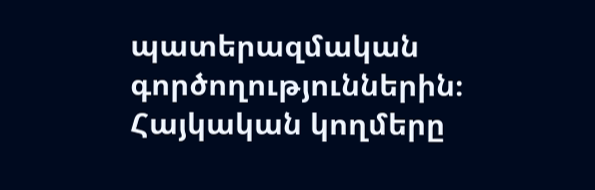պատերազմական գործողություններին։
Հայկական կողմերը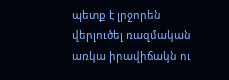պետք է լրջորեն վերլուծել ռազմական առկա իրավիճակն ու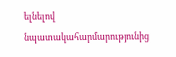ելնելով նպատակահարմարությունից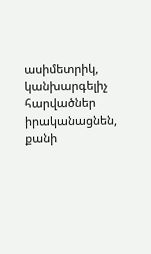ասիմետրիկ, կանխարգելիչ հարվածներ իրականացնեն, քանի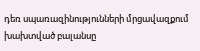դեռ սպառազինությունների մրցավազքում խախտված բալանսը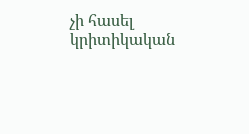չի հասել կրիտիկական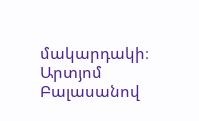մակարդակի։
Արտյոմ Բալասանով